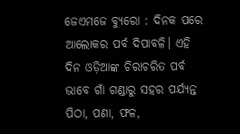ଜେଏମଜେ ବ୍ୟୁରୋ : ଦିନକ ପରେ ଆଲୋକର ପର୍ବ ଦିପାବଳି। ଏହି ଦିନ ଓଡ଼ିଆଙ୍କ ଚିରାଚରିତ ପର୍ବ ଭାବେ ଗାଁ ଗଣ୍ଡାରୁ ସହର ପର୍ଯ୍ୟନ୍ତ ପିଠା, ପଣା, ଫଳ,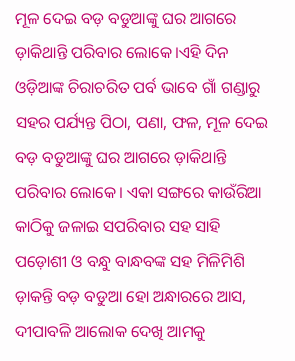ମୂଳ ଦେଇ ବଡ଼ ବଡୁଆଙ୍କୁ ଘର ଆଗରେ ଡ଼ାକିଥାନ୍ତି ପରିବାର ଲୋକେ।ଏହି ଦିନ ଓଡ଼ିଆଙ୍କ ଚିରାଚରିତ ପର୍ବ ଭାବେ ଗାଁ ଗଣ୍ଡାରୁ ସହର ପର୍ଯ୍ୟନ୍ତ ପିଠା, ପଣା, ଫଳ, ମୂଳ ଦେଇ ବଡ଼ ବଡୁଆଙ୍କୁ ଘର ଆଗରେ ଡ଼ାକିଥାନ୍ତି ପରିବାର ଲୋକେ। ଏକା ସଙ୍ଗରେ କାଉଁରିଆ କାଠିକୁ ଜଳାଇ ସପରିବାର ସହ ସାହି ପଡ଼ୋଶୀ ଓ ବନ୍ଧୁ ବାନ୍ଧବଙ୍କ ସହ ମିଳିମିଶି ଡ଼ାକନ୍ତି ବଡ଼ ବଡୁଆ ହୋ ଅନ୍ଧାରରେ ଆସ, ଦୀପାବଳି ଆଲୋକ ଦେଖି ଆମକୁ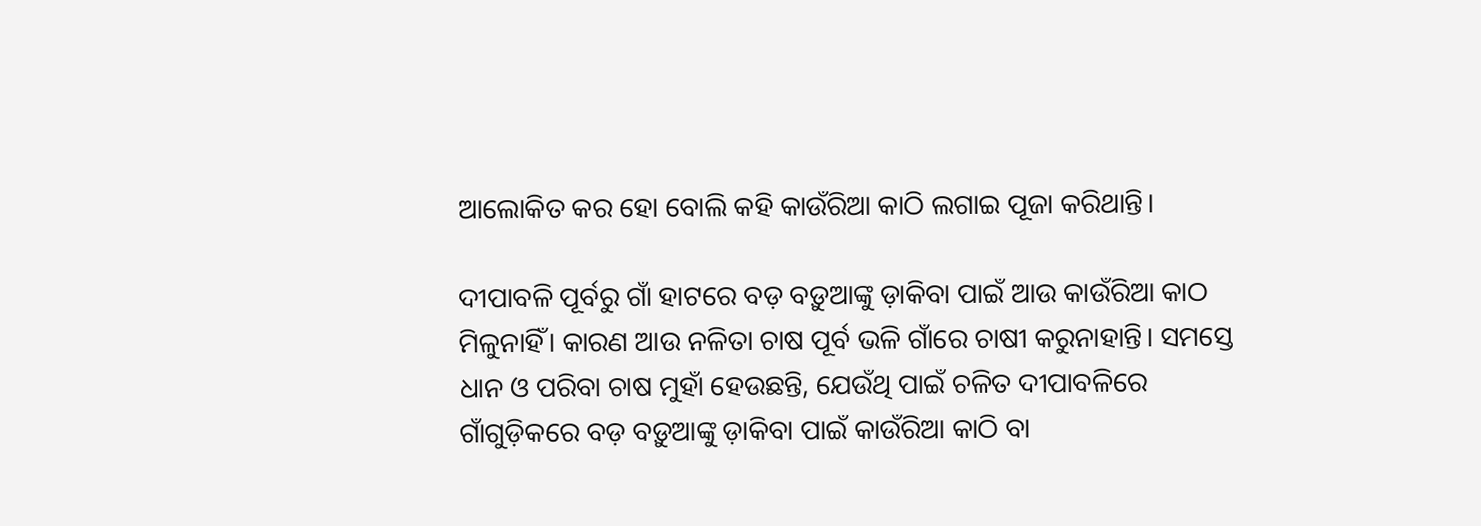ଆଲୋକିତ କର ହୋ ବୋଲି କହି କାଉଁରିଆ କାଠି ଲଗାଇ ପୂଜା କରିଥାନ୍ତି।

ଦୀପାବଳି ପୂର୍ବରୁ ଗାଁ ହାଟରେ ବଡ଼ ବଡ଼ୁଆଙ୍କୁ ଡ଼ାକିବା ପାଇଁ ଆଉ କାଉଁରିଆ କାଠ ମିଳୁନାହିଁ। କାରଣ ଆଉ ନଳିତା ଚାଷ ପୂର୍ବ ଭଳି ଗାଁରେ ଚାଷୀ କରୁନାହାନ୍ତି। ସମସ୍ତେ ଧାନ ଓ ପରିବା ଚାଷ ମୁହାଁ ହେଉଛନ୍ତି, ଯେଉଁଥି ପାଇଁ ଚଳିତ ଦୀପାବଳିରେ ଗାଁଗୁଡ଼ିକରେ ବଡ଼ ବଡ଼ୁଆଙ୍କୁ ଡ଼ାକିବା ପାଇଁ କାଉଁରିଆ କାଠି ବା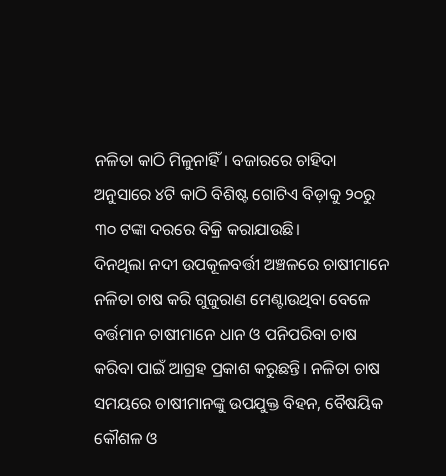ନଳିତା କାଠି ମିଳୁନାହିଁ। ବଜାରରେ ଚାହିଦା ଅନୁସାରେ ୪ଟି କାଠି ବିଶିଷ୍ଟ ଗୋଟିଏ ବିଡ଼ାକୁ ୨୦ରୁ ୩୦ ଟଙ୍କା ଦରରେ ବିକ୍ରି କରାଯାଉଛି।
ଦିନଥିଲା ନଦୀ ଉପକୂଳବର୍ତ୍ତୀ ଅଞ୍ଚଳରେ ଚାଷୀମାନେ ନଳିତା ଚାଷ କରି ଗୁଜୁରାଣ ମେଣ୍ଟାଉଥିବା ବେଳେ ବର୍ତ୍ତମାନ ଚାଷୀମାନେ ଧାନ ଓ ପନିପରିବା ଚାଷ କରିବା ପାଇଁ ଆଗ୍ରହ ପ୍ରକାଶ କରୁଛନ୍ତି। ନଳିତା ଚାଷ ସମୟରେ ଚାଷୀମାନଙ୍କୁ ଉପଯୁକ୍ତ ବିହନ, ବୈଷୟିକ କୌଶଳ ଓ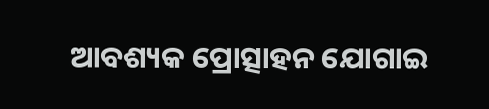ଆବଶ୍ୟକ ପ୍ରୋତ୍ସାହନ ଯୋଗାଇ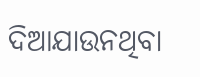ଦିଆଯାଉନଥିବା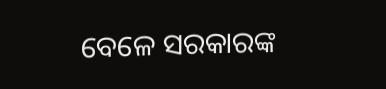ବେଳେ ସରକାରଙ୍କ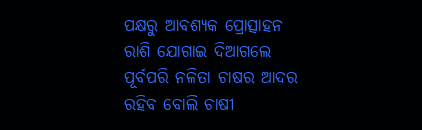ପକ୍ଷରୁ ଆବଶ୍ୟକ ପ୍ରୋତ୍ସାହନ ରାଶି ଯୋଗାଇ ଦିଆଗଲେ ପୂର୍ବପରି ନଳିତା ଚାଷର ଆଦର ରହିବ ବୋଲି ଚାଷୀ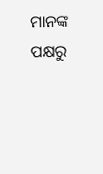ମାନଙ୍କ ପକ୍ଷରୁ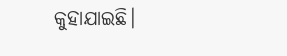କୁହାଯାଇଛି।